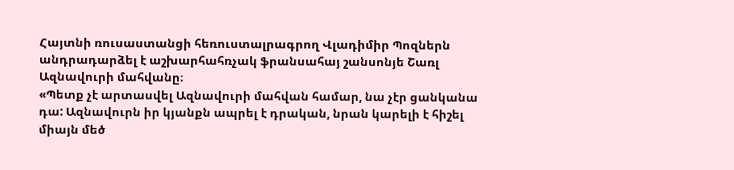Հայտնի ռուսաստանցի հեռուստալրագրող Վլադիմիր Պոզներն անդրադարձել է աշխարհահռչակ ֆրանսահայ շանսոնյե Շառլ Ազնավուրի մահվանը։
«Պետք չէ արտասվել Ազնավուրի մահվան համար, նա չէր ցանկանա դա: Ազնավուրն իր կյանքն ապրել է դրական, նրան կարելի է հիշել միայն մեծ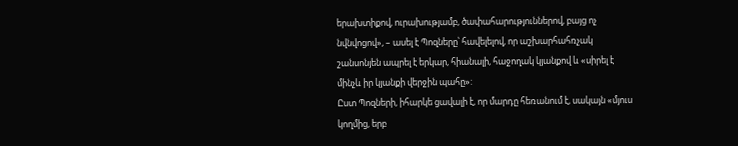երախտիքով, ուրախությամբ, ծափահարություններով, բայց ոչ նվնվոցով», – ասել է Պոզները՝ հավելելով, որ աշխարհահռչակ շանսոնյեն ապրել է երկար, հիանալի, հաջողակ կյանքով և «սիրել է մինչև իր կյանքի վերջին պահը»:
Ըստ Պոզների, իհարկե ցավալի է, որ մարդը հեռանում է, սակայն «մյուս կողմից, երբ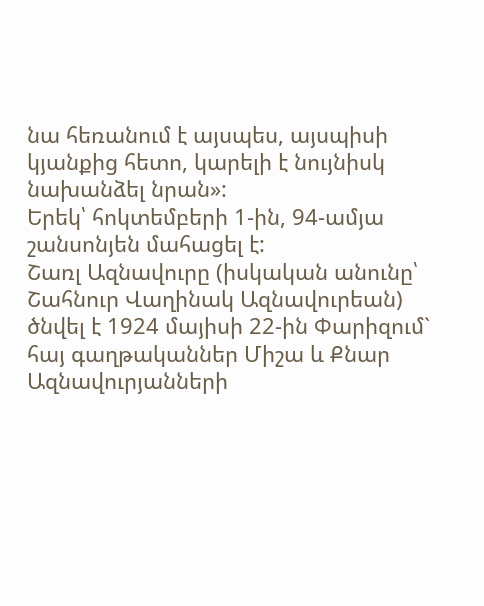նա հեռանում է այսպես, այսպիսի կյանքից հետո, կարելի է նույնիսկ նախանձել նրան»:
Երեկ՝ հոկտեմբերի 1-ին, 94-ամյա շանսոնյեն մահացել է:
Շառլ Ազնավուրը (իսկական անունը՝ Շահնուր Վաղինակ Ազնավուրեան) ծնվել է 1924 մայիսի 22-ին Փարիզում` հայ գաղթականներ Միշա և Քնար Ազնավուրյանների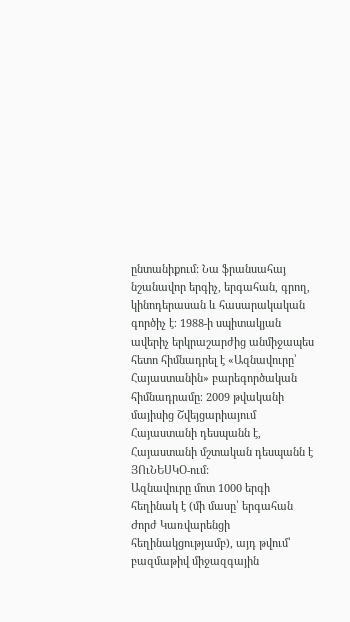ընտանիքում: Նա ֆրանսահայ նշանավոր երգիչ, երգահան, գրող, կինոդերասան և հասարակական գործիչ է։ 1988-ի սպիտակյան ավերիչ երկրաշարժից անմիջապես հետո հիմնադրել է «Ազնավուրը՝ Հայաստանին» բարեգործական հիմնադրամը։ 2009 թվականի մայիսից Շվեյցարիայում Հայաստանի դեսպանն է, Հայաստանի մշտական դեսպանն է ՅՈւՆԵՍԿՕ-ում:
Ազնավուրը մոտ 1000 երգի հեղինակ է (մի մասը՝ երգահան Ժորժ Կառվարենցի հեղինակցությամբ), այդ թվում՝ բազմաթիվ միջազգային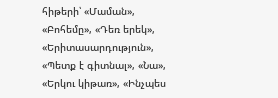հիթերի՝ «Մաման», «Բոհեմը», «Դեռ երեկ», «Երիտասարդություն», «Պետք է գիտնալ», «Նա», «Երկու կիթառ», «Ինչպես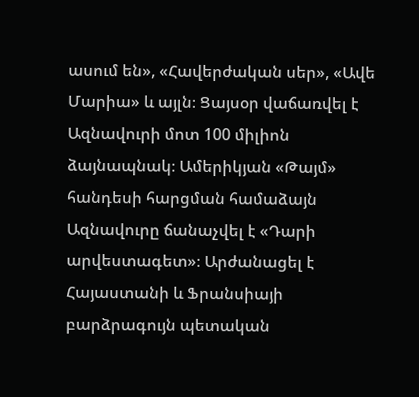ասում են», «Հավերժական սեր», «Ավե Մարիա» և այլն։ Ցայսօր վաճառվել է Ազնավուրի մոտ 100 միլիոն ձայնապնակ։ Ամերիկյան «Թայմ» հանդեսի հարցման համաձայն Ազնավուրը ճանաչվել է «Դարի արվեստագետ»։ Արժանացել է Հայաստանի և Ֆրանսիայի բարձրագույն պետական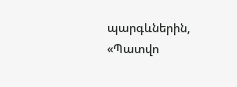պարգևներին, «Պատվո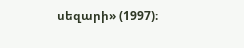սեզարի» (1997)։